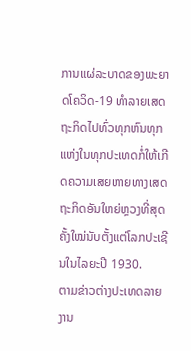ການແຜ່ລະບາດຂອງພະຍາດໂຄວິດ-19 ທຳລາຍເສດຖະກິດໄປທົ່ວທຸກຫົນທຸກແຫ່ງໃນທຸກປະເທດກໍ່ໃຫ້ເກີດຄວາມເສຍຫາຍທາງເສດຖະກິດອັນໃຫຍ່ຫຼວງທີ່ສຸດຄັ້ງໃໝ່ນັບຕັ້ງແຕ່ໂລກປະເຊີນໃນໄລຍະປີ 1930.
ຕາມຂ່າວຕ່າງປະເທດລາຍ ງານ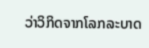ວ່າວິກິດຈາກໂລກລະບາດ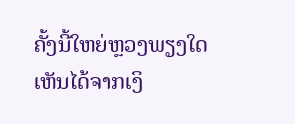ຄັ້ງນີ້ໃຫຍ່ຫຼວງພຽງໃດເຫັນໄດ້ຈາກເງິ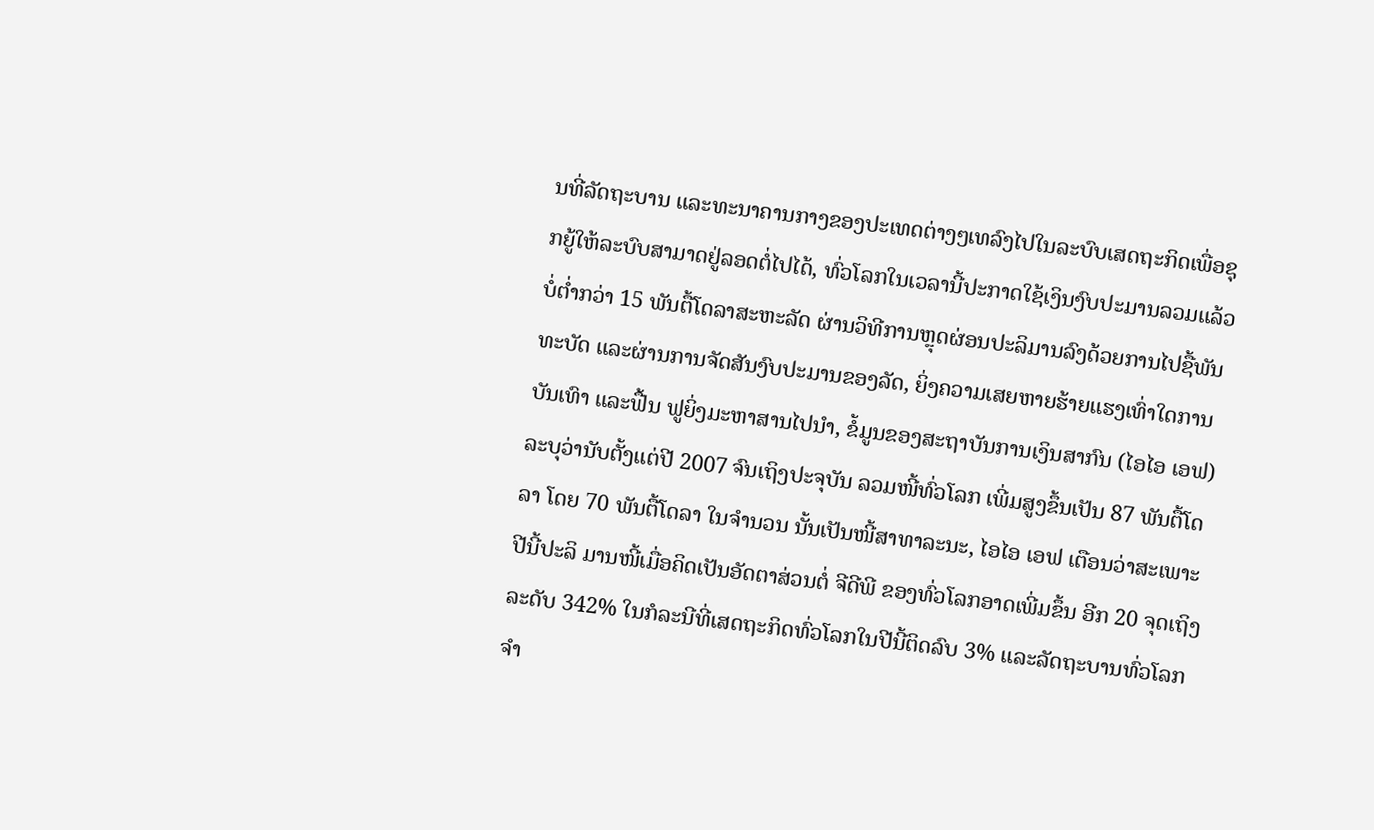ນທີ່ລັດຖະບານ ແລະທະນາຄານກາງຂອງປະເທດຕ່າງໆເທລົງໄປໃນລະບົບເສດຖະກິດເພື່ອຊຸກຍູ້ໃຫ້ລະບົບສາມາດຢູ່ລອດຕໍ່ໄປໄດ້, ທົ່ວໂລກໃນເວລານີ້ປະກາດໃຊ້ເງິນງົບປະມານລວມແລ້ວ ບໍ່ຕໍ່າກວ່າ 15 ພັນຕື້ໂດລາສະຫະລັດ ຜ່ານວິທີການຫຼຸດຜ່ອນປະລິມານລົງດ້ວຍການໄປຊື້ພັນທະບັດ ແລະຜ່ານການຈັດສັນງົບປະມານຂອງລັດ, ຍິ່ງຄວາມເສຍຫາຍຮ້າຍແຮງເທົ່າໃດການບັນເທົາ ແລະຟື້ນ ຟູຍິ່ງມະຫາສານໄປນໍາ, ຂໍ້ມູນຂອງສະຖາບັນການເງິນສາກົນ (ໄອໄອ ເອຟ) ລະບຸວ່ານັບຕັ້ງແຕ່ປີ 2007 ຈົນເຖິງປະຈຸບັນ ລວມໜີ້ທົ່ວໂລກ ເພີ່ມສູງຂຶ້ນເປັນ 87 ພັນຕື້ໂດລາ ໂດຍ 70 ພັນຕື້ໂດລາ ໃນຈໍານວນ ນັ້ນເປັນໜີ້ສາທາລະນະ, ໄອໄອ ເອຟ ເຕືອນວ່າສະເພາະປີນີ້ປະລິ ມານໜີ້ເມື່ອຄິດເປັນອັດຕາສ່ວນຕໍ່ ຈີດີພີ ຂອງທົ່ວໂລກອາດເພີ່ມຂຶ້ນ ອີກ 20 ຈຸດເຖິງລະດັບ 342% ໃນກໍລະນີທີ່ເສດຖະກິດທົ່ວໂລກໃນປີນີ້ຕິດລົບ 3% ແລະລັດຖະບານທົ່ວໂລກຈຳ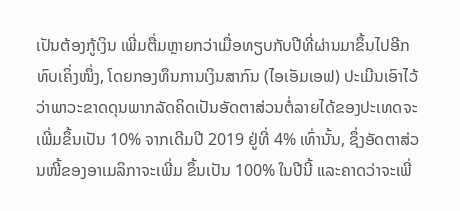ເປັນຕ້ອງກູ້ເງິນ ເພີ່ມຕື່ມຫຼາຍກວ່າເມື່ອທຽບກັບປີທີ່ຜ່ານມາຂຶ້ນໄປອີກທົບເຄິ່ງໜຶ່ງ, ໂດຍກອງທຶນການເງິນສາກົນ (ໄອເອັມເອຟ) ປະເມີນເອົາໄວ້ ວ່າພາວະຂາດດຸນພາກລັດຄິດເປັນອັດຕາສ່ວນຕໍ່ລາຍໄດ້ຂອງປະເທດຈະເພີ່ມຂຶ້ນເປັນ 10% ຈາກເດີມປີ 2019 ຢູ່ທີ່ 4% ເທົ່ານັ້ນ, ຊຶ່ງອັດຕາສ່ວນໜີ້ຂອງອາເມລິກາຈະເພີ່ມ ຂຶ້ນເປັນ 100% ໃນປີນີ້ ແລະຄາດວ່າຈະເພີ່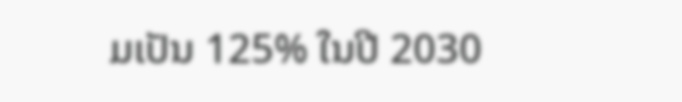ມເປັນ 125% ໃນປີ 2030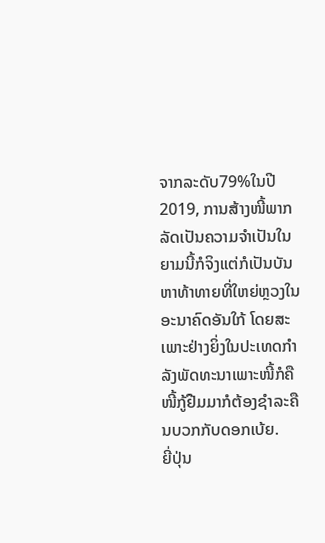ຈາກລະດັບ79%ໃນປີ 2019, ການສ້າງໜີ້ພາກລັດເປັນຄວາມຈຳເປັນໃນຍາມນີ້ກໍຈິງແຕ່ກໍເປັນບັນຫາທ້າທາຍທີ່ໃຫຍ່ຫຼວງໃນອະນາຄົດອັນໃກ້ ໂດຍສະເພາະຢ່າງຍິ່ງໃນປະເທດກຳລັງພັດທະນາເພາະໜີ້ກໍຄືໜີ້ກູ້ຢືມມາກໍຕ້ອງຊໍາລະຄືນບວກກັບດອກເບ້ຍ.
ຍີ່ປຸ່ນ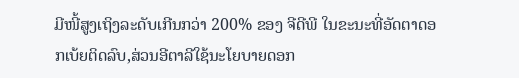ມີໜີ້ສູງເຖິງລະດັບເກີນກວ່າ 200% ຂອງ ຈີດີພີ ໃນຂະນະທີ່ອັດຕາດອກເບ້ຍຕິດລົບ,ສ່ວນອີຕາລີໃຊ້ນະໂຍບາຍດອກ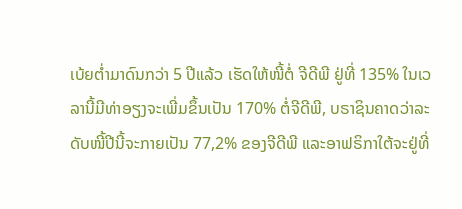ເບ້ຍຕໍ່າມາດົນກວ່າ 5 ປີແລ້ວ ເຮັດໃຫ້ໜີ້ຕໍ່ ຈີດີພີ ຢູ່ທີ່ 135% ໃນເວລານີ້ມີທ່າອຽງຈະເພີ່ມຂຶ້ນເປັນ 170% ຕໍ່ຈີດີພີ, ບຣາຊິນຄາດວ່າລະດັບໜີ້ປີນີ້ຈະກາຍເປັນ 77,2% ຂອງຈີດີພີ ແລະອາຟຣິກາໃຕ້ຈະຢູ່ທີ່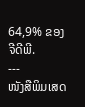64,9% ຂອງຈີດີພີ.
---
ໜັງສືພິມເສດ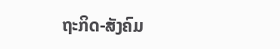ຖະກິດ-ສັງຄົມ